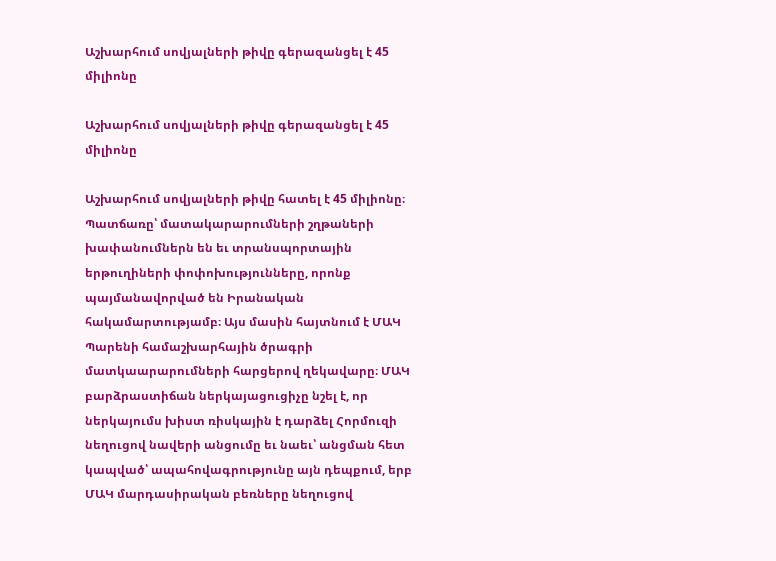Աշխարհում սովյալների թիվը գերազանցել է 45 միլիոնը

Աշխարհում սովյալների թիվը գերազանցել է 45 միլիոնը

Աշխարհում սովյալների թիվը հատել է 45 միլիոնը։ Պատճառը՝ մատակարարումների շղթաների խափանումներն են եւ տրանսպորտային երթուղիների փոփոխությունները, որոնք պայմանավորված են Իրանական հակամարտությամբ։ Այս մասին հայտնում է ՄԱԿ Պարենի համաշխարհային ծրագրի մատկաարարումների հարցերով ղեկավարը։ ՄԱԿ բարձրաստիճան ներկայացուցիչը նշել է, որ ներկայումս խիստ ռիսկային է դարձել Հորմուզի նեղուցով նավերի անցումը եւ նաեւ՝ անցման հետ կապված՝ ապահովագրությունը այն դեպքում, երբ ՄԱԿ մարդասիրական բեռները նեղուցով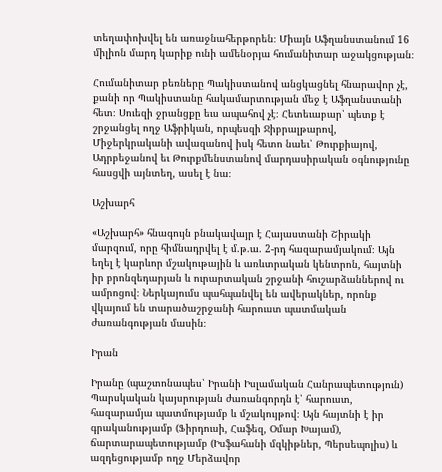տեղափոխվել են առաջնահերթորեն։ Միայն Աֆղանստանում 16 միլիոն մարդ կարիք ունի ամենօրյա հումանիտար աջակցության։

Հումանիտար բեռները Պակիստանով անցկացնել հնարավոր չէ, քանի որ Պակիստանը հակամարտության մեջ է Աֆղանստանի հետ։ Սուեզի ջրանցքը եւս ապահով չէ։ Հետեւաբար՝ պետք է շրջանցել ողջ Աֆրիկան, որպեսզի Ջիբրալթարով, Միջերկրականի ավազանով իսկ հետո նաեւ՝ Թուրքիայով, Ադրբեջանով եւ Թուրքմենստանով մարդասիրական օգնությունը հասցվի այնտեղ, ասել է նա։

Աշխարհ

«Աշխարհ» հնագույն բնակավայր է Հայաստանի Շիրակի մարզում, որը հիմնադրվել է մ.թ.ա. 2-րդ հազարամյակում։ Այն եղել է կարևոր մշակութային և առևտրական կենտրոն, հայտնի իր բրոնզեդարյան և ուրարտական շրջանի հուշարձաններով ու ամրոցով։ Ներկայումս պահպանվել են ավերակներ, որոնք վկայում են տարածաշրջանի հարուստ պատմական ժառանգության մասին։

Իրան

Իրանը (պաշտոնապես՝ Իրանի Իսլամական Հանրապետություն) Պարսկական կայսրության ժառանգորդն է՝ հարուստ, հազարամյա պատմությամբ և մշակույթով։ Այն հայտնի է իր գրականությամբ (Ֆիրդուսի, Հաֆեզ, Օմար Խայամ), ճարտարապետությամբ (Իսֆահանի մզկիթներ, Պերսեպոլիս) և ազդեցությամբ ողջ Մերձավոր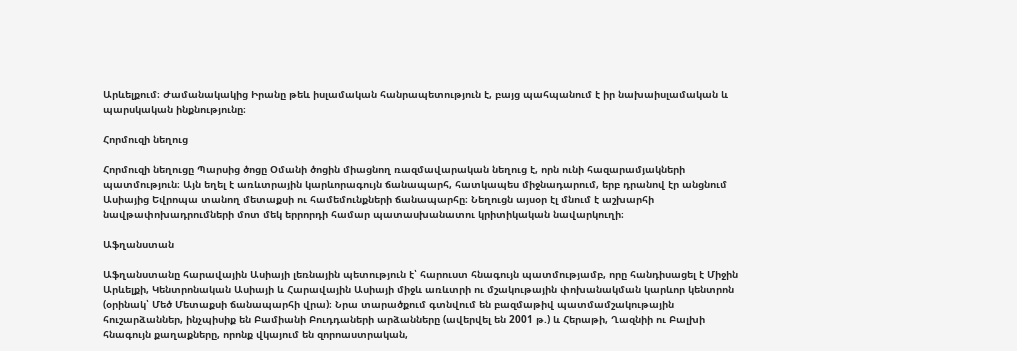Արևելքում։ Ժամանակակից Իրանը թեև իսլամական հանրապետություն է, բայց պահպանում է իր նախաիսլամական և պարսկական ինքնությունը։

Հորմուզի նեղուց

Հորմուզի նեղուցը Պարսից ծոցը Օմանի ծոցին միացնող ռազմավարական նեղուց է, որն ունի հազարամյակների պատմություն։ Այն եղել է առևտրային կարևորագույն ճանապարհ, հատկապես միջնադարում, երբ դրանով էր անցնում Ասիայից Եվրոպա տանող մետաքսի ու համեմունքների ճանապարհը։ Նեղուցն այսօր էլ մնում է աշխարհի նավթափոխադրումների մոտ մեկ երրորդի համար պատասխանատու կրիտիկական նավարկուղի։

Աֆղանստան

Աֆղանստանը հարավային Ասիայի լեռնային պետություն է՝ հարուստ հնագույն պատմությամբ, որը հանդիսացել է Միջին Արևելքի, Կենտրոնական Ասիայի և Հարավային Ասիայի միջև առևտրի ու մշակութային փոխանակման կարևոր կենտրոն (օրինակ՝ Մեծ Մետաքսի ճանապարհի վրա)։ Նրա տարածքում գտնվում են բազմաթիվ պատմամշակութային հուշարձաններ, ինչպիսիք են Բամիանի Բուդդաների արձանները (ավերվել են 2001 թ.) և Հերաթի, Ղազնիի ու Բալխի հնագույն քաղաքները, որոնք վկայում են զորոաստրական,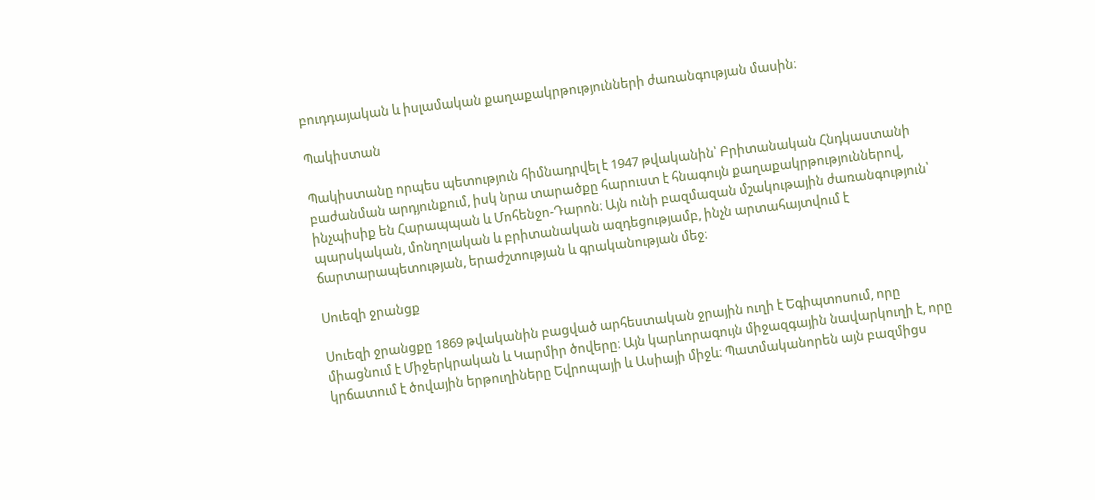բուդդայական և իսլամական քաղաքակրթությունների ժառանգության մասին։

Պակիստան

Պակիստանը որպես պետություն հիմնադրվել է 1947 թվականին՝ Բրիտանական Հնդկաստանի բաժանման արդյունքում, իսկ նրա տարածքը հարուստ է հնագույն քաղաքակրթություններով, ինչպիսիք են Հարապպան և Մոհենջո-Դարոն։ Այն ունի բազմազան մշակութային ժառանգություն՝ պարսկական, մոնղոլական և բրիտանական ազդեցությամբ, ինչն արտահայտվում է ճարտարապետության, երաժշտության և գրականության մեջ։

Սուեզի ջրանցք

Սուեզի ջրանցքը 1869 թվականին բացված արհեստական ջրային ուղի է Եգիպտոսում, որը միացնում է Միջերկրական և Կարմիր ծովերը։ Այն կարևորագույն միջազգային նավարկուղի է, որը կրճատում է ծովային երթուղիները Եվրոպայի և Ասիայի միջև։ Պատմականորեն այն բազմիցս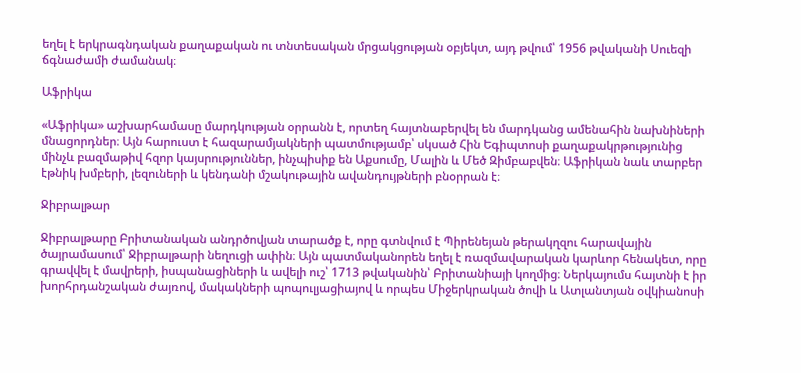եղել է երկրագնդական քաղաքական ու տնտեսական մրցակցության օբյեկտ, այդ թվում՝ 1956 թվականի Սուեզի ճգնաժամի ժամանակ։

Աֆրիկա

«Աֆրիկա» աշխարհամասը մարդկության օրրանն է, որտեղ հայտնաբերվել են մարդկանց ամենահին նախնիների մնացորդներ։ Այն հարուստ է հազարամյակների պատմությամբ՝ սկսած Հին Եգիպտոսի քաղաքակրթությունից մինչև բազմաթիվ հզոր կայսրություններ, ինչպիսիք են Աքսումը, Մալին և Մեծ Զիմբաբվեն։ Աֆրիկան նաև տարբեր էթնիկ խմբերի, լեզուների և կենդանի մշակութային ավանդույթների բնօրրան է։

Ջիբրալթար

Ջիբրալթարը Բրիտանական անդրծովյան տարածք է, որը գտնվում է Պիրենեյան թերակղզու հարավային ծայրամասում՝ Ջիբրալթարի նեղուցի ափին։ Այն պատմականորեն եղել է ռազմավարական կարևոր հենակետ, որը գրավվել է մավրերի, իսպանացիների և ավելի ուշ՝ 1713 թվականին՝ Բրիտանիայի կողմից։ Ներկայումս հայտնի է իր խորհրդանշական ժայռով, մակակների պոպուլյացիայով և որպես Միջերկրական ծովի և Ատլանտյան օվկիանոսի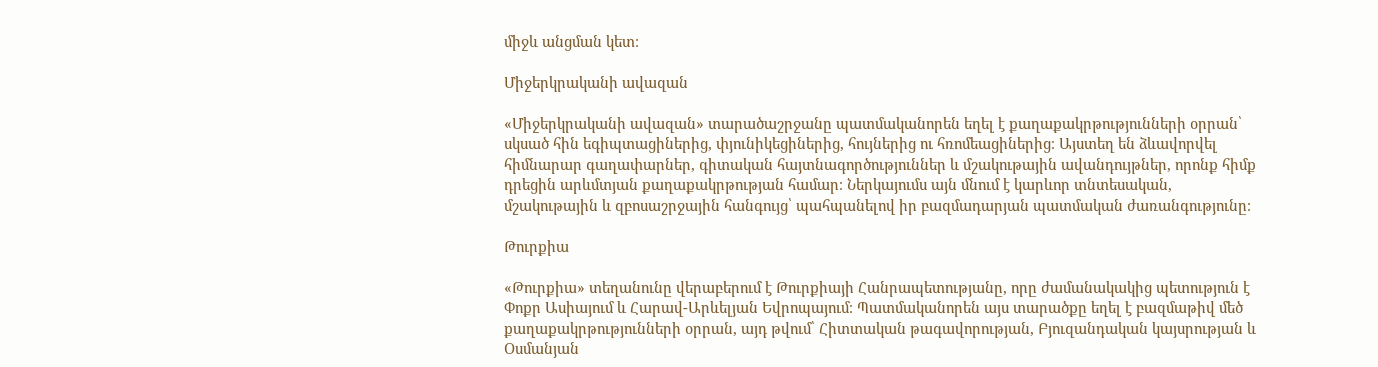միջև անցման կետ։

Միջերկրականի ավազան

«Միջերկրականի ավազան» տարածաշրջանը պատմականորեն եղել է քաղաքակրթությունների օրրան՝ սկսած հին եգիպտացիներից, փյունիկեցիներից, հույներից ու հռոմեացիներից։ Այստեղ են ձևավորվել հիմնարար գաղափարներ, գիտական հայտնագործություններ և մշակութային ավանդույթներ, որոնք հիմք դրեցին արևմտյան քաղաքակրթության համար։ Ներկայումս այն մնում է կարևոր տնտեսական, մշակութային և զբոսաշրջային հանգույց՝ պահպանելով իր բազմադարյան պատմական ժառանգությունը։

Թուրքիա

«Թուրքիա» տեղանունը վերաբերում է Թուրքիայի Հանրապետությանը, որը ժամանակակից պետություն է Փոքր Ասիայում և Հարավ-Արևելյան Եվրոպայում։ Պատմականորեն այս տարածքը եղել է բազմաթիվ մեծ քաղաքակրթությունների օրրան, այդ թվում՝ Հիտտական թագավորության, Բյուզանդական կայսրության և Օսմանյան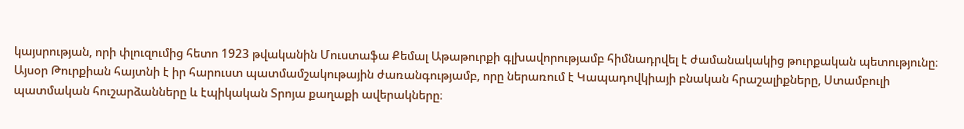կայսրության, որի փլուզումից հետո 1923 թվականին Մուստաֆա Քեմալ Աթաթուրքի գլխավորությամբ հիմնադրվել է ժամանակակից թուրքական պետությունը։ Այսօր Թուրքիան հայտնի է իր հարուստ պատմամշակութային ժառանգությամբ, որը ներառում է Կապադովկիայի բնական հրաշալիքները, Ստամբուլի պատմական հուշարձանները և էպիկական Տրոյա քաղաքի ավերակները։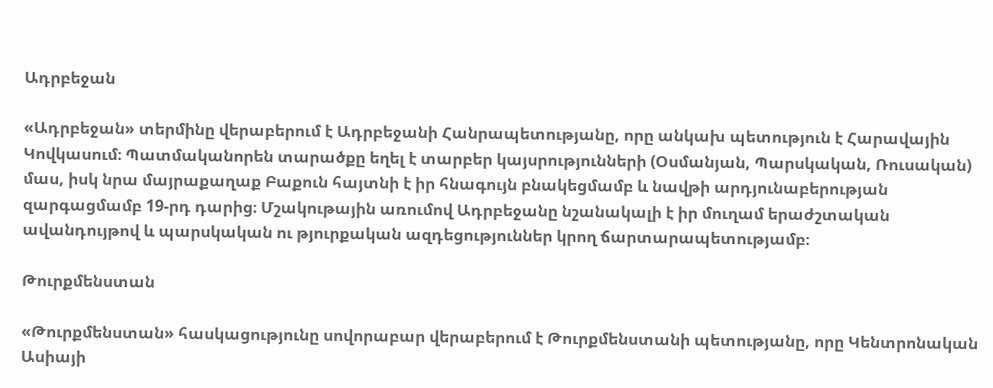Ադրբեջան

«Ադրբեջան» տերմինը վերաբերում է Ադրբեջանի Հանրապետությանը, որը անկախ պետություն է Հարավային Կովկասում։ Պատմականորեն տարածքը եղել է տարբեր կայսրությունների (Օսմանյան, Պարսկական, Ռուսական) մաս, իսկ նրա մայրաքաղաք Բաքուն հայտնի է իր հնագույն բնակեցմամբ և նավթի արդյունաբերության զարգացմամբ 19-րդ դարից։ Մշակութային առումով Ադրբեջանը նշանակալի է իր մուղամ երաժշտական ավանդույթով և պարսկական ու թյուրքական ազդեցություններ կրող ճարտարապետությամբ։

Թուրքմենստան

«Թուրքմենստան» հասկացությունը սովորաբար վերաբերում է Թուրքմենստանի պետությանը, որը Կենտրոնական Ասիայի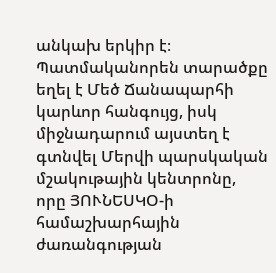անկախ երկիր է։ Պատմականորեն տարածքը եղել է Մեծ Ճանապարհի կարևոր հանգույց, իսկ միջնադարում այստեղ է գտնվել Մերվի պարսկական մշակութային կենտրոնը, որը ՅՈՒՆԵՍԿՕ-ի համաշխարհային ժառանգության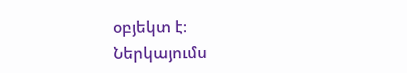օբյեկտ է։ Ներկայումս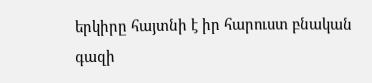երկիրը հայտնի է իր հարուստ բնական գազի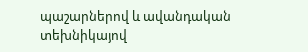պաշարներով և ավանդական տեխնիկայով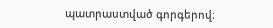պատրաստված գորգերով։